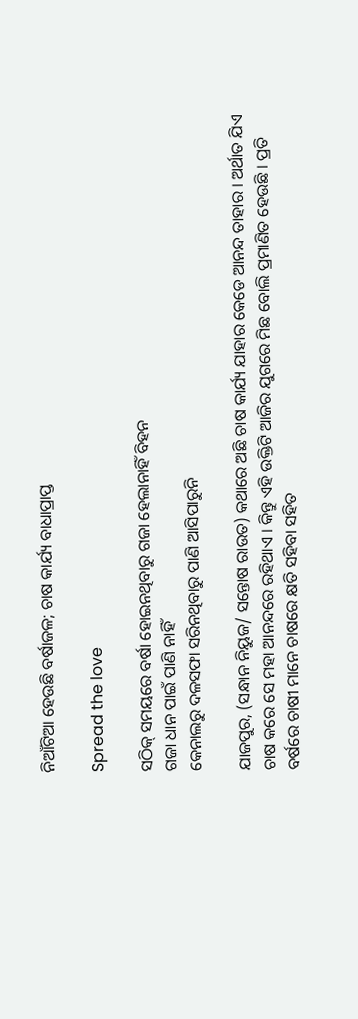ନିଆଁଟିଆ ହେଉଛି ବର୍ଷାଜଳ; ଚାଷ କାର୍ଯ୍ୟ ବାଧାପ୍ରାପ୍ତ

Spread the love

ସଠିକ୍ ସମୟରେ ବର୍ଷା ହୋଇନଥିବାରୁ ଗଜା ହେଲାନାହିଁ ବିହନ
ଗଜା ଧାନ ପାଇଁ ପାଣି ନାହିଁ
କେନାଲରୁ ଦଳସଫା ସରିନଥିବାରୁ ପାଣି ଆସିପାରୁନି

ଯାଜପୁର, (ସନ୍ଧାନ ନିୟୁଜ/ ସନ୍ତୋଷ ରାଉତ) କଥାରେ ଅଛି ଚାଷ କାର୍ଯ୍ୟ ଯାହାର କେଡେ ଆନନ୍ଦ ତାହାର । ଅର୍ଥାତ ଯିଏ ଚାଷ କରେ ସେ ମହା ଆନନ୍ଦରେ ରହିଥାଏ । କିନ୍ତୁ ଏହି ଉକ୍ତିଟି ଆଜିର ଯୁଗରେ ମିଛ ବୋଲି ପ୍ରମାଣିତ ହେଉଛି । ପ୍ରତି ବର୍ଷରେ ଚାଷୀ ମାନେ ଚାଷରେ କ୍ଷତି ସହିବା ସହିତ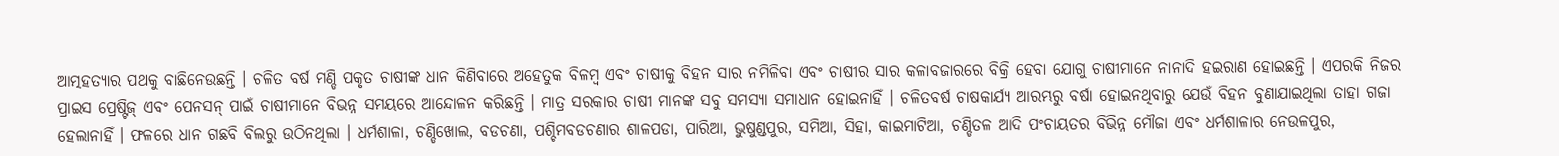ଆତ୍ମହତ୍ୟାର ପଥକୁ ବାଛିନେଉଛନ୍ତି । ଚଳିତ ବର୍ଷ ମଣ୍ଡି ପକୃତ ଚାଷୀଙ୍କ ଧାନ କିଣିବାରେ ଅହେତୁକ ବିଳମ୍ବ ଏବଂ ଚାଷୀକୁ ବିହନ ସାର ନମିଳିବା ଏବଂ ଚାଷୀର ସାର କଳାବଜାରରେ ବିକ୍ରି ହେବା ଯୋଗୁ ଚାଷୀମାନେ ନାନାଦି ହଇରାଣ ହୋଇଛନ୍ତି । ଏପରକି ନିଜର ପ୍ରାଇସ ପ୍ରେଷ୍ଟିଜ୍ ଏବଂ ପେନସନ୍ ପାଇଁ ଚାଷୀମାନେ ବିଭନ୍ନ ସମୟରେ ଆନ୍ଦୋଳନ କରିଛନ୍ତି । ମାତ୍ର ସରକାର ଚାଷୀ ମାନଙ୍କ ସବୁ ସମସ୍ୟା ସମାଧାନ ହୋଇନାହିଁ । ଚଳିତବର୍ଷ ଚାଷକାର୍ଯ୍ୟ ଆରମ୍ଭରୁ ବର୍ଷା ହୋଇନଥିବାରୁ ଯେଉଁ ବିହନ ବୁଣାଯାଇଥିଲା ତାହା ଗଜା ହେଲାନାହିଁ । ଫଳରେ ଧାନ ଗଛବି ବିଲରୁ ଉଠିନଥିଲା । ଧର୍ମଶାଳା, ଚଣ୍ଡିଖୋଲ, ବଡଚଣା, ପଶ୍ଚିମବଡଚଣାର ଶାଳପଡା, ପାରିଆ, ଭୁଷୁଣ୍ଡପୁର, ସମିଆ, ସିହା, କାଇମାଟିଆ, ଚଣ୍ଡିତଳ ଆଦି ପଂଚାୟତର ବିଭିନ୍ନ ମୌଜା ଏବଂ ଧର୍ମଶାଳାର ନେଉଳପୁର,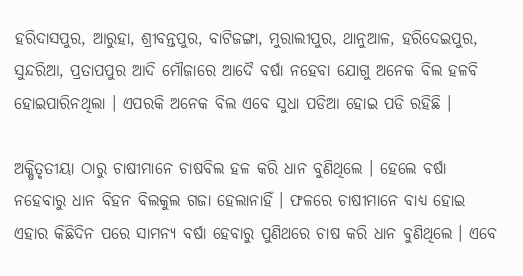ହରିଦାସପୁର, ଆରୁହା, ଶ୍ରୀବନ୍ତପୁର, ବାଟିଜଙ୍ଗା, ମୁରାଲୀପୁର, ଥାନୁଆଳ, ହରିଦେଇପୁର, ସୁନ୍ଦରିଆ, ପ୍ରତାପପୁର ଆଦି ମୌଜାରେ ଆଦୈ ବର୍ଷା ନହେବା ଯୋଗୁ ଅନେକ ବିଲ ହଳବି ହୋଇପାରିନଥିଲା । ଏପରକି ଅନେକ ବିଲ ଏବେ ସୁଧା ପଡିଆ ହୋଇ ପଡି ରହିଛି ।

ଅକ୍ଷିତୃତୀୟା ଠାରୁ ଚାଷୀମାନେ ଚାଷବିଲ ହଳ କରି ଧାନ ବୁଣିଥିଲେ । ହେଲେ ବର୍ଷା ନହେବାରୁ ଧାନ ବିହନ ବିଲକୁଲ ଗଜା ହେଲାନାହିଁ । ଫଳରେ ଚାଷୀମାନେ ବାଧ୍ୟ ହୋଇ ଏହାର କିଛିଦିନ ପରେ ସାମନ୍ୟ ବର୍ଷା ହେବାରୁ ପୁଣିଥରେ ଚାଷ କରି ଧାନ ବୁଣିଥିଲେ । ଏବେ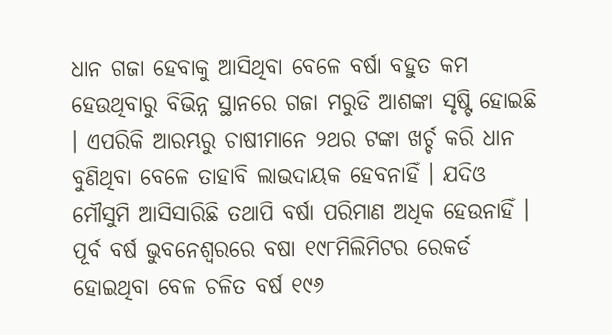ଧାନ ଗଜା ହେବାକୁ ଆସିଥିବା ବେଳେ ବର୍ଷା ବହୁତ କମ ହେଉଥିବାରୁ ବିଭିନ୍ନ ସ୍ଥାନରେ ଗଜା ମରୁଡି ଆଶଙ୍କା ସୃଷ୍ଟି ହୋଇଛି । ଏପରିକି ଆରମ୍ଭରୁ ଚାଷୀମାନେ ୨ଥର ଟଙ୍କା ଖର୍ଚ୍ଚ କରି ଧାନ ବୁଣିଥିବା ବେଳେ ତାହାବି ଲାଭଦାୟକ ହେବନାହିଁ । ଯଦିଓ ମୌସୁମି ଆସିସାରିଛି ତଥାପି ବର୍ଷା ପରିମାଣ ଅଧିକ ହେଉନାହିଁ । ପୂର୍ବ ବର୍ଷ ଭୁବନେଶ୍ୱରରେ ବଷା ୧୯୮ମିଲିମିଟର ରେକର୍ଡ ହୋଇଥିବା ବେଳ ଚଳିତ ବର୍ଷ ୧୯୬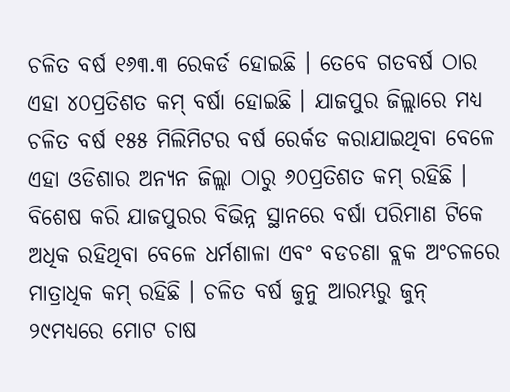ଚଳିତ ବର୍ଷ ୧୬୩.୩ ରେକର୍ଡ ହୋଇଛି । ତେବେ ଗତବର୍ଷ ଠାର ଏହା ୪୦ପ୍ରତିଶତ କମ୍ ବର୍ଷା ହୋଇଛି । ଯାଜପୁର ଜିଲ୍ଲାରେ ମଧ୍ୟ ଚଳିତ ବର୍ଷ ୧୫୫ ମିଲିମିଟର ବର୍ଷ ରେର୍କଡ କରାଯାଇଥିବା ବେଳେ ଏହା ଓଡିଶାର ଅନ୍ୟନ ଜିଲ୍ଲା ଠାରୁ ୬୦ପ୍ରତିଶତ କମ୍ ରହିଛି । ବିଶେଷ କରି ଯାଜପୁରର ବିଭିନ୍ନ ସ୍ଥାନରେ ବର୍ଷା ପରିମାଣ ଟିକେ ଅଧିକ ରହିଥିବା ବେଳେ ଧର୍ମଶାଳା ଏବଂ ବଡଚଣା ବ୍ଲକ ଅଂଚଳରେ ମାତ୍ରାଧିକ କମ୍ ରହିଛି । ଚଳିତ ବର୍ଷ ଜୁନୁ ଆରମ୍ଭରୁ ଜୁନ୍ ୨୯ମଧ୍ୟରେ ମୋଟ ଚାଷ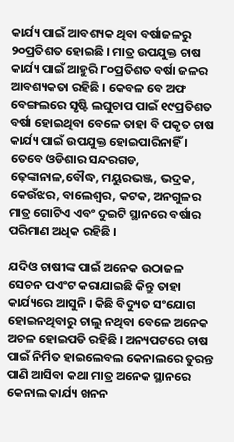କାର୍ଯ୍ୟ ପାଇଁ ଆବଶ୍ୟକ ଥିବା ବର୍ଷାଜଳରୁ ୨୦ପ୍ରତିଶତ ହୋଇଛି । ମାତ୍ର ଉପଯୁକ୍ତ ଚାଷ କାର୍ଯ୍ୟ ପାଇଁ ଆହୁରି ୮୦ପ୍ରତିଶତ ବର୍ଷା ଜଳର ଆବଶ୍ୟକତା ରହିଛି । କେବଳ ବେ ଅଫ ବେଙ୍ଗଲରେ ସୃଷ୍ଟି ଲଘୁଚାପ ପାଇଁ ୧୯ପ୍ରତିଶତ ବର୍ଷା ହୋଇଥିବା ବେଳେ ତାହା ବି ପକୃତ ଚାଷ କାର୍ଯ୍ୟ ପାଇଁ ଉପଯୁକ୍ତ ହୋଇପାରିନାହିଁ । ତେବେ ଓଡିଶାର ସନ୍ଦରଗଡ, ଢ଼େଙ୍କାନାଳ,ବୌଦ୍ଧ, ମୟୁରଭଞ୍ଜ, ଭଦ୍ରକ, କେଉଁଝର, ବାଲେଶ୍ୱର, କଟକ, ଅନଗୁଳର ମାତ୍ର ଗୋଟିଏ ଏବଂ ଦୁଇଟି ସ୍ଥାନରେ ବର୍ଷାର ପରିମାଣ ଅଧିକ ରହିଛି ।

ଯଦିଓ ଚାଷୀଙ୍କ ପାଇଁ ଅନେକ ଉଠାଜଳ ସେଚନ ପଏଂଟ କରାଯାଇଛି କିନ୍ତୁ ତାହା କାର୍ଯ୍ୟରେ ଆସୁନି । କିଛି ବିଦ୍ୟୁତ ସଂଯୋଗ ହୋଇନଥିବାରୁ ଚାଲୁ ନଥିବା ବେଳେ ଅନେକ ଅଚଳ ହୋଇପଡି ରହିଛି । ଅନ୍ୟପଟରେ ଚାଷ ପାଇଁ ନିର୍ମିତ ହାଇଲେବଲ କେନାଲରେ ତୁରନ୍ତ ପାଣି ଆସିବା କଥା ମାତ୍ର ଅନେକ ସ୍ଥାନରେ କେନାଲ କାର୍ଯ୍ୟ ଖନନ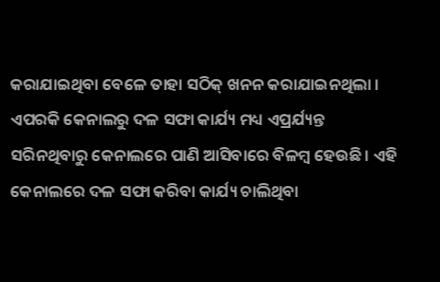କରାଯାଇଥିବା ବେଳେ ତାହା ସଠିକ୍ ଖନନ କରାଯାଇନଥିଲା । ଏପରକି କେନାଲରୁ ଦଳ ସଫା କାର୍ଯ୍ୟ ମଧ୍ୟ ଏପ୍ରର୍ଯ୍ୟନ୍ତ ସରିନଥିବାରୁ କେନାଲରେ ପାଣି ଆସିବାରେ ବିଳମ୍ବ ହେଉଛି । ଏହି କେନାଲରେ ଦଳ ସଫା କରିବା କାର୍ଯ୍ୟ ଚାଲିଥିବା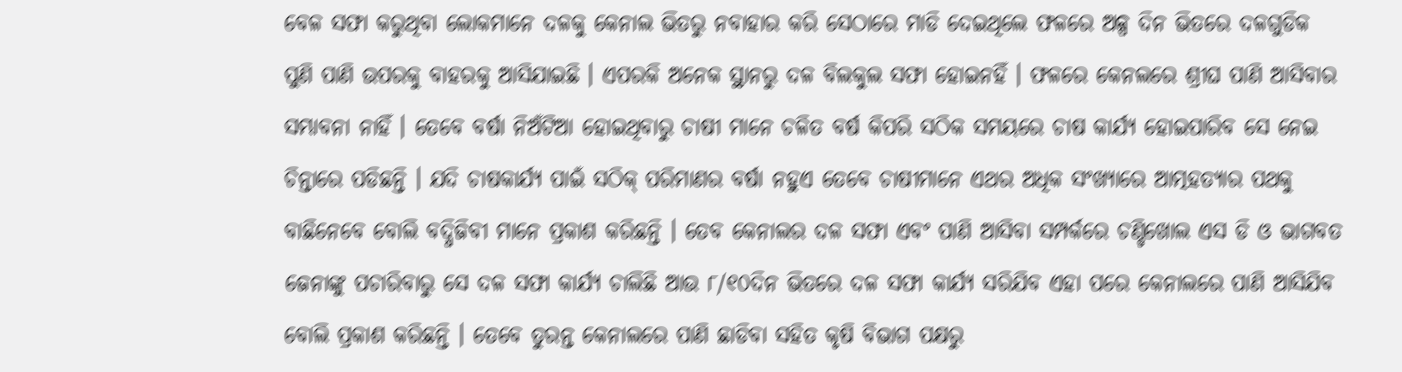ବେଳ ସଫା କରୁଥିବା ଲୋକମାନେ ଦଳକୁ କେନାଲ ଭିତରୁ ନବାହାର କରି ସେଠାରେ ମାଡି ଦେଇଥିଲେ ଫଳରେ ଅଳ୍ପ ଦିନ ଭିତରେ ଦଳଗୁଡିକ ପୁଣି ପାଣି ଉପରକୁ ବାହରକୁ ଆସିଯାଇଛି । ଏପରକି ଅନେକ ସ୍ଥାନରୁ ଦଳ ବିଲକୁଲ ସଫା ହୋଇନହିଁ । ଫଳରେ କେନଲରେ ଶ୍ରୀଘ ପାଣି ଆସିବାର ସମ୍ଭାବନା ନାହିଁ । ତେବେ ବର୍ଷା ନିଅଁଟିଆ ହୋଇଥିବାରୁ ଚାଷୀ ମାନେ ଚଳିତ ବର୍ଷ କିପରି ସଠିକ ସମୟରେ ଚାଷ କାର୍ଯ୍ୟ ହୋଇପାରିବ ସେ ନେଇ ଚିନ୍ତାରେ ପଡିଛନ୍ତି । ଯଦି ଚାଷକାର୍ଯ୍ୟ ପାଇଁ ସଠିକ୍ ପରିମାଣର ବର୍ଷା ନହୁଏ ତେବେ ଚାଷୀମାନେ ଏଥର ଅଧିକ ସଂଖ୍ୟାରେ ଆତ୍ମହତ୍ୟାର ପଥକୁ ବାଛିନେବେ ବୋଲି ବଦ୍ଧିଜିବୀ ମାନେ ପ୍ରକାଶ କରିଛନ୍ତି । ତେବ କେନାଲର ଦଳ ସଫା ଏବଂ ପାଣି ଆସିବା ସମ୍ପର୍କରେ ଚଣ୍ଡିଖୋଲ ଏସ ଡି ଓ ଭାଗବତ ଜେନାଙ୍କୁ ପଚାରିବାରୁ ସେ ଦଳ ସଫା କାର୍ଯ୍ୟ ଚାଲିଛି ଆଉ ୮/୧୦ଦିନ ଭିତରେ ଦଳ ସଫା କାର୍ଯ୍ୟ ସରିଯିବ ଏହା ପରେ କେନାଲରେ ପାଣି ଆସିଯିବ ବୋଲି ପ୍ରକାଶ କରିଛନ୍ତି । ତେବେ ତୁରନ୍ତ କେନାଲରେ ପାଣି ଛାଡିବା ସହିତ କୃଷି ବିଭାଗ ପକ୍ଷରୁ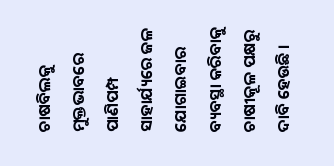ଚାଷବିଲକୁ ମୁକ୍ତଭାବରେ ପାଣିପମ୍ପ ସାହାର୍ଯ୍ୟରେ ଜଳ ଯୋଗାଇବାର ବ୍ୟବସ୍ଥା କରିବାକୁ ଚାଷୀକୂଳ ପକ୍ଷରୁ ଦାବି ହେଉଛି ।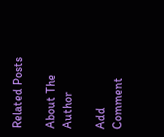Related Posts

About The Author

Add Comment